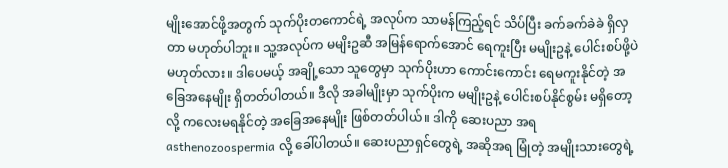မျိုးအောင်ဖို့အတွက် သုက်ပိုးတကောင်ရဲ့ အလုပ်က သာမန်ကြည့်ရင် သိပ်ပြီး ခက်ခက်ခဲခဲ ရှိလှတာ မဟုတ်ပါဘူး။ သူ့အလုပ်က မမျိးဥဆီ အမြန်ရောက်အောင် ရေကူးပြီး မမျိုးဥနဲ့ ပေါင်းစပ်ဖို့ပဲ မဟုတ်လား။ ဒါပေမယ့် အချို့သော သူတွေမှာ သုက်ပိုးဟာ ကောင်းကောင်း ရေမကူးနိုင်တဲ့ အခြေအနေမျိုး ရှိတတ်ပါတယ်။ ဒီလို အခါမျိုးမှာ သုက်ပိုးက မမျိုးဥနဲ့ ပေါင်းစပ်နိုင်စွမ်း မရှိတော့လို့ ကလေးမရနိုင်တဲ့ အခြေအနေမျိုး ဖြစ်တတ်ပါယ်။ ဒါကို ဆေးပညာ အရ asthenozoospermia လို့ ခေါ်ပါတယ်။ ဆေးပညာရှင်တွေရဲ့ အဆိုအရ မြုံတဲ့ အမျိုးသားတွေရဲ့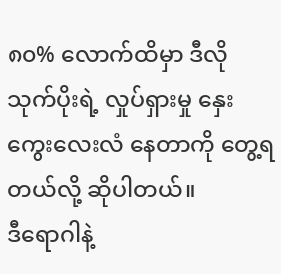၈၀% လောက်ထိမှာ ဒီလို သုက်ပိုးရဲ့ လှုပ်ရှားမှု နှေးကွေးလေးလံ နေတာကို တွေ့ရတယ်လို့ ဆိုပါတယ်။
ဒီရောဂါနဲ့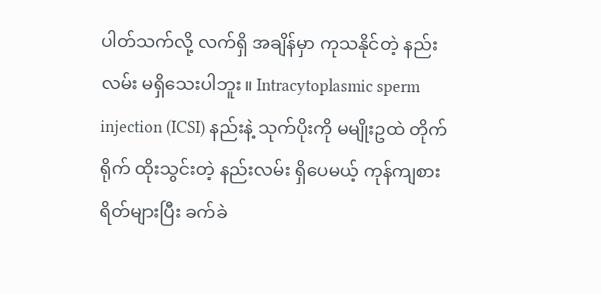ပါတ်သက်လို့ လက်ရှိ အချိန်မှာ ကုသနိုင်တဲ့ နည်းလမ်း မရှိသေးပါဘူး။ Intracytoplasmic sperm injection (ICSI) နည်းနဲ့ သုက်ပိုးကို မမျိုးဥထဲ တိုက်ရိုက် ထိုးသွင်းတဲ့ နည်းလမ်း ရှိပေမယ့် ကုန်ကျစားရိတ်များပြီး ခက်ခဲ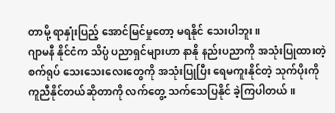တာမို့ ရာနှုံးပြည့် အောင်မြင်မှုတော့ မရနိုင် သေးပါဘူး။
ဂျာမနီ နိုင်ငံက သိပ္ပံ ပညာရှင်များဟာ နာနို နည်းပညာကို အသုံးပြုထားတဲ့ စက်ရုပ် သေးသေးလေးတွေကို အသုံးပြုပြီး ရေမကူးနိုင်တဲ့ သုက်ပိုးကို ကူညီနိုင်တယ်ဆိုတာကို လက်တွေ့ သက်သေပြနိုင် ခဲ့ကြပါတယ်။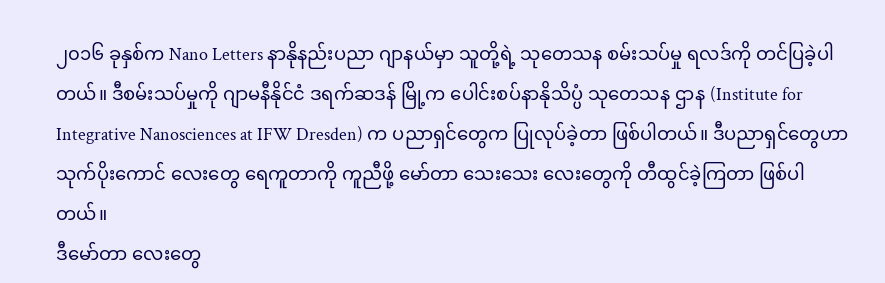၂၀၁၆ ခုနှစ်က Nano Letters နာနိုနည်းပညာ ဂျာနယ်မှာ သူတို့ရဲ့ သုတေသန စမ်းသပ်မှု ရလဒ်ကို တင်ပြခဲ့ပါတယ်။ ဒီစမ်းသပ်မှုကို ဂျာမနီနိုင်ငံ ဒရက်ဆဒန် မြို့က ပေါင်းစပ်နာနိုသိပ္ပံ သုတေသန ဌာန (Institute for Integrative Nanosciences at IFW Dresden) က ပညာရှင်တွေက ပြုလုပ်ခဲ့တာ ဖြစ်ပါတယ်။ ဒီပညာရှင်တွေဟာ သုက်ပိုးကောင် လေးတွေ ရေကူတာကို ကူညီဖို့ မော်တာ သေးသေး လေးတွေကို တီထွင်ခဲ့ကြတာ ဖြစ်ပါတယ်။
ဒီမော်တာ လေးတွေ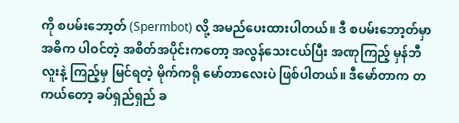ကို စပမ်းဘော့တ် (Spermbot) လို့ အမည်ပေးထားပါတယ်။ ဒီ စပမ်းဘော့တ်မှာ အဓိက ပါဝင်တဲ့ အစိတ်အပိုင်းကတော့ အလွန်သေးငယ်ပြီး အဏုကြည့် မှန်ဘီလူးနဲ့ ကြည့်မှ မြင်ရတဲ့ မိုက်ကရို မော်တာလေးပဲ ဖြစ်ပါတယ်။ ဒီမော်တာက တကယ်တော့ ခပ်ရှည်ရှည် ခ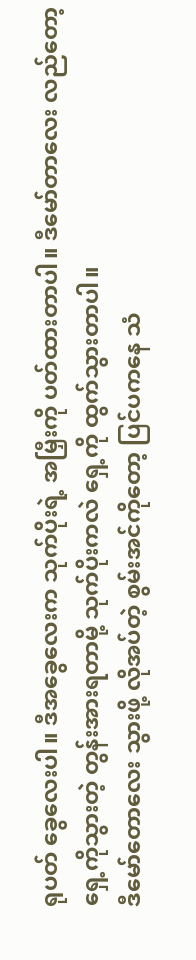ရုပတ် ခွေလေးပါ။ ဒီအခွေလေးက သုက်ပိုးရဲ့ အမြှီးကို ပတ်ထားတာပါ။ ဒီမော်တာလေး လည်တော့ ရှေ့ကိုသွားတဲ့ တွန်းအားရတာမို့ သုက်ပိုးကလဲ ရှေ့ကို ထွက်သွားတာပါ။
ဒီမော်တောလေး သွားဖို့ လိုအပ်တဲ့ စွမ်းအင်ကိုတော့ ပြင်ပကနေ သံ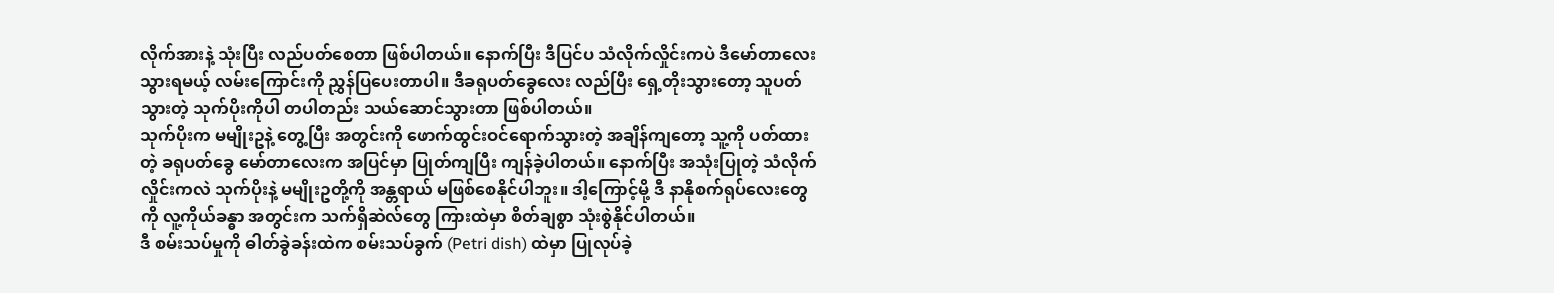လိုက်အားနဲ့ သုံးပြီး လည်ပတ်စေတာ ဖြစ်ပါတယ်။ နောက်ပြီး ဒီပြင်ပ သံလိုက်လှိုင်းကပဲ ဒီမော်တာလေး သွားရမယ့် လမ်းကြောင်းကို ညွှန်ပြပေးတာပါ။ ဒီခရုပတ်ခွေလေး လည်ပြီး ရှေ့တိုးသွားတော့ သူပတ်သွားတဲ့ သုက်ပိုးကိုပါ တပါတည်း သယ်ဆောင်သွားတာ ဖြစ်ပါတယ်။
သုက်ပိုးက မမျိုးဥနဲ့ တွေ့ပြီး အတွင်းကို ဖောက်ထွင်းဝင်ရောက်သွားတဲ့ အချိန်ကျတော့ သူ့ကို ပတ်ထားတဲ့ ခရုပတ်ခွေ မော်တာလေးက အပြင်မှာ ပြုတ်ကျပြီး ကျန်ခဲ့ပါတယ်။ နောက်ပြီး အသုံးပြုတဲ့ သံလိုက်လှိုင်းကလဲ သုက်ပိုးနဲ့ မမျိုးဥတို့ကို အန္တရာယ် မဖြစ်စေနိုင်ပါဘူး။ ဒါ့ကြောင့်မို့ ဒီ နာနိုစက်ရုပ်လေးတွေကို လူ့ကိုယ်ခန္ဓာ အတွင်းက သက်ရှိဆဲလ်တွေ ကြားထဲမှာ စိတ်ချစွာ သုံးစွဲနိုင်ပါတယ်။
ဒီ စမ်းသပ်မှုကို ဓါတ်ခွဲခန်းထဲက စမ်းသပ်ခွက် (Petri dish) ထဲမှာ ပြုလုပ်ခဲ့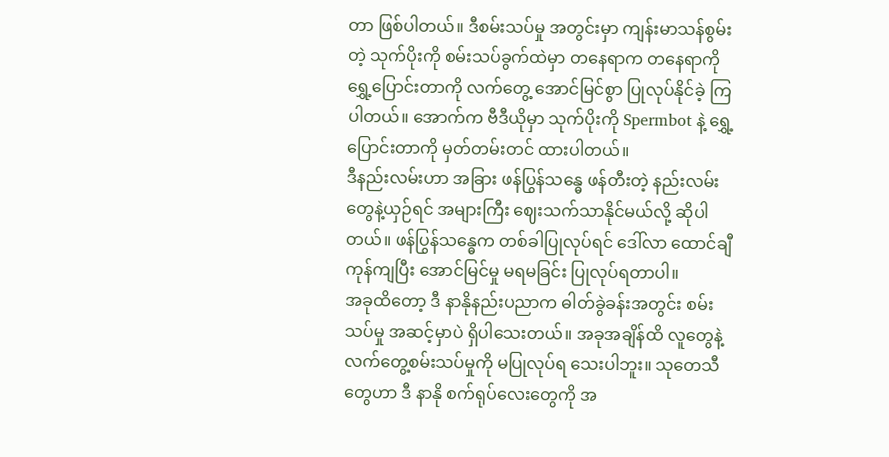တာ ဖြစ်ပါတယ်။ ဒီစမ်းသပ်မှု အတွင်းမှာ ကျန်းမာသန်စွမ်းတဲ့ သုက်ပိုးကို စမ်းသပ်ခွက်ထဲမှာ တနေရာက တနေရာကို ရွှေ့ပြောင်းတာကို လက်တွေ့ အောင်မြင်စွာ ပြုလုပ်နိုင်ခဲ့ ကြပါတယ်။ အောက်က ဗီဒီယိုမှာ သုက်ပိုးကို Spermbot နဲ့ ရွှေ့ပြောင်းတာကို မှတ်တမ်းတင် ထားပါတယ်။
ဒီနည်းလမ်းဟာ အခြား ဖန်ပြွန်သန္ဓေ ဖန်တီးတဲ့ နည်းလမ်းတွေနဲ့ယှဉ်ရင် အများကြီး ဈေးသက်သာနိုင်မယ်လို့ ဆိုပါတယ်။ ဖန်ပြွန်သန္ဓေက တစ်ခါပြုလုပ်ရင် ဒေါ်လာ ထောင်ချီ ကုန်ကျပြီး အောင်မြင်မှု မရမခြင်း ပြုလုပ်ရတာပါ။
အခုထိတော့ ဒီ နာနိုနည်းပညာက ဓါတ်ခွဲခန်းအတွင်း စမ်းသပ်မှု အဆင့်မှာပဲ ရှိပါသေးတယ်။ အခုအချိန်ထိ လူတွေနဲ့ လက်တွေ့စမ်းသပ်မှုကို မပြုလုပ်ရ သေးပါဘူး။ သုတေသီတွေဟာ ဒီ နာနို စက်ရုပ်လေးတွေကို အ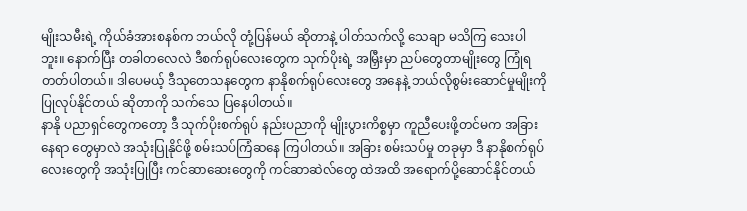မျိုးသမီးရဲ့ ကိုယ်ခံအားစနစ်က ဘယ်လို တုံ့ပြန်မယ် ဆိုတာနဲ့ ပါတ်သက်လို့ သေချာ မသိကြ သေးပါဘူး။ နောက်ပြီး တခါတလေလဲ ဒီစက်ရုပ်လေးတွေက သုက်ပိုးရဲ့ အမြှီးမှာ ညပ်တွေတာမျိုးတွေ ကြုံရတတ်ပါတယ်။ ဒါပေမယ့် ဒီသုတေသနတွေက နာနိုစက်ရုပ်လေးတွေ အနေနဲ့ ဘယ်လိုစွမ်းဆောင်မှုမျိုးကို ပြုလုပ်နိုင်တယ် ဆိုတာကို သက်သေ ပြနေပါတယ်။
နာနို ပညာရှင်တွေကတော့ ဒီ သုက်ပိုးစက်ရုပ် နည်းပညာကို မျိုးပွားကိစ္စမှာ ကူညီပေးဖို့တင်မက အခြားနေရာ တွေမှာလဲ အသုံးပြုနိုင်ဖို့ စမ်းသပ်ကြံဆနေ ကြပါတယ်။ အခြား စမ်းသပ်မှု တခုမှာ ဒီ နာနိုစက်ရုပ်လေးတွေကို အသုံးပြုပြီး ကင်ဆာဆေးတွေကို ကင်ဆာဆဲလ်တွေ ထဲအထိ အရောက်ပို့ဆောင်နိုင်တယ်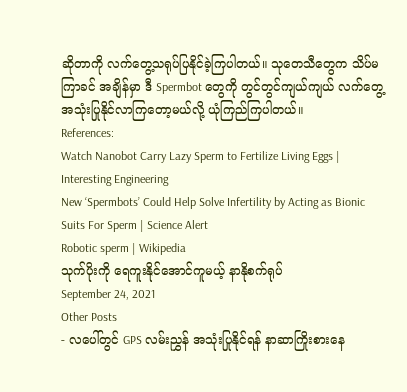ဆိုတာကို လက်တွေ့သရုပ်ပြနိုင်ခဲ့ကြပါတယ်။ သုတေသီတွေက သိပ်မကြာခင် အချိန်မှာ ဒီ Spermbot တွေကို တွင်တွင်ကျယ်ကျယ် လက်တွေ့ အသုံးပြုနိုင်လာကြတော့မယ်လို့ ယုံကြည်ကြပါတယ်။
References:
Watch Nanobot Carry Lazy Sperm to Fertilize Living Eggs | Interesting Engineering
New ‘Spermbots’ Could Help Solve Infertility by Acting as Bionic Suits For Sperm | Science Alert
Robotic sperm | Wikipedia
သုက်ပိုးကို ရေကူးနိုင်အောင်ကူမယ့် နာနိုစက်ရုပ်
September 24, 2021
Other Posts
- လပေါ်တွင် GPS လမ်းညွှန် အသုံးပြုနိုင်ရန် နာဆာကြိုးစားနေ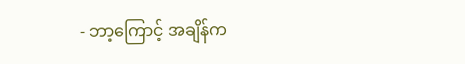- ဘာ့ကြောင့် အချိန်က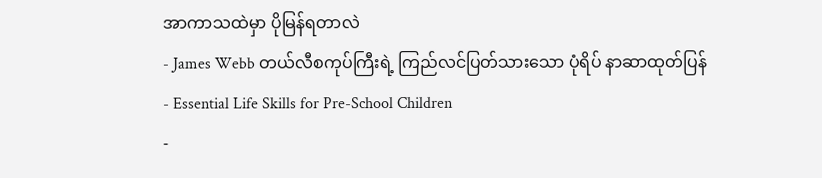အာကာသထဲမှာ ပိုမြန်ရတာလဲ
- James Webb တယ်လီစကုပ်ကြီးရဲ့ ကြည်လင်ပြတ်သားသော ပုံရိပ် နာဆာထုတ်ပြန်
- Essential Life Skills for Pre-School Children
-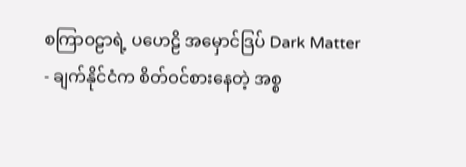စကြာဝဠာရဲ့ ပဟေဠိ အမှောင်ဒြပ် Dark Matter
- ချက်နိုင်ငံက စိတ်ဝင်စားနေတဲ့ အစ္စ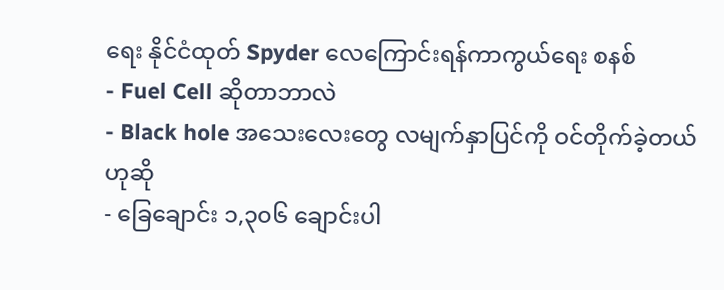ရေး နိုင်ငံထုတ် Spyder လေကြောင်းရန်ကာကွယ်ရေး စနစ်
- Fuel Cell ဆိုတာဘာလဲ
- Black hole အသေးလေးတွေ လမျက်နှာပြင်ကို ဝင်တိုက်ခဲ့တယ်ဟုဆို
- ခြေချောင်း ၁,၃၀၆ ချောင်းပါ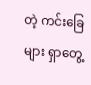တဲ့ ကင်းခြေများ ရှာတွေ့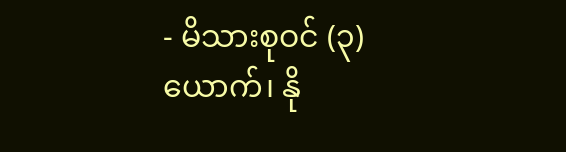- မိသားစုဝင် (၃) ယောက်၊ နို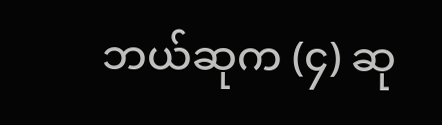ဘယ်ဆုက (၄) ဆု